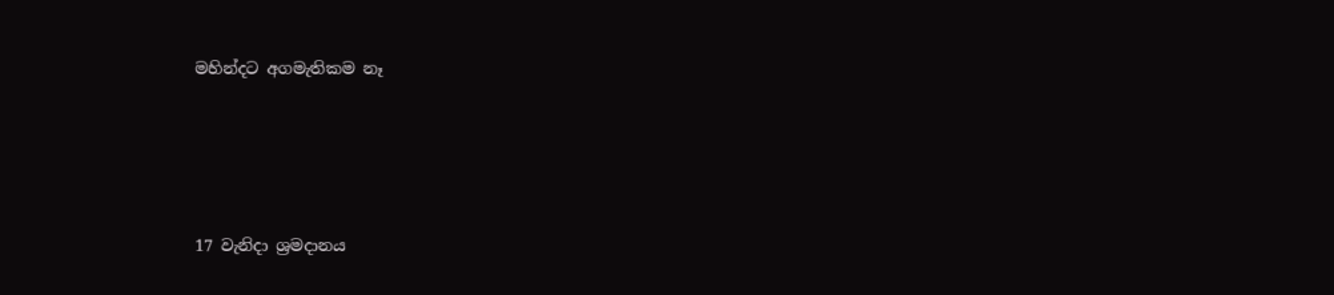මහින්දට අගමැතිකම නෑ




17 වැනිදා ශ්‍රමදානය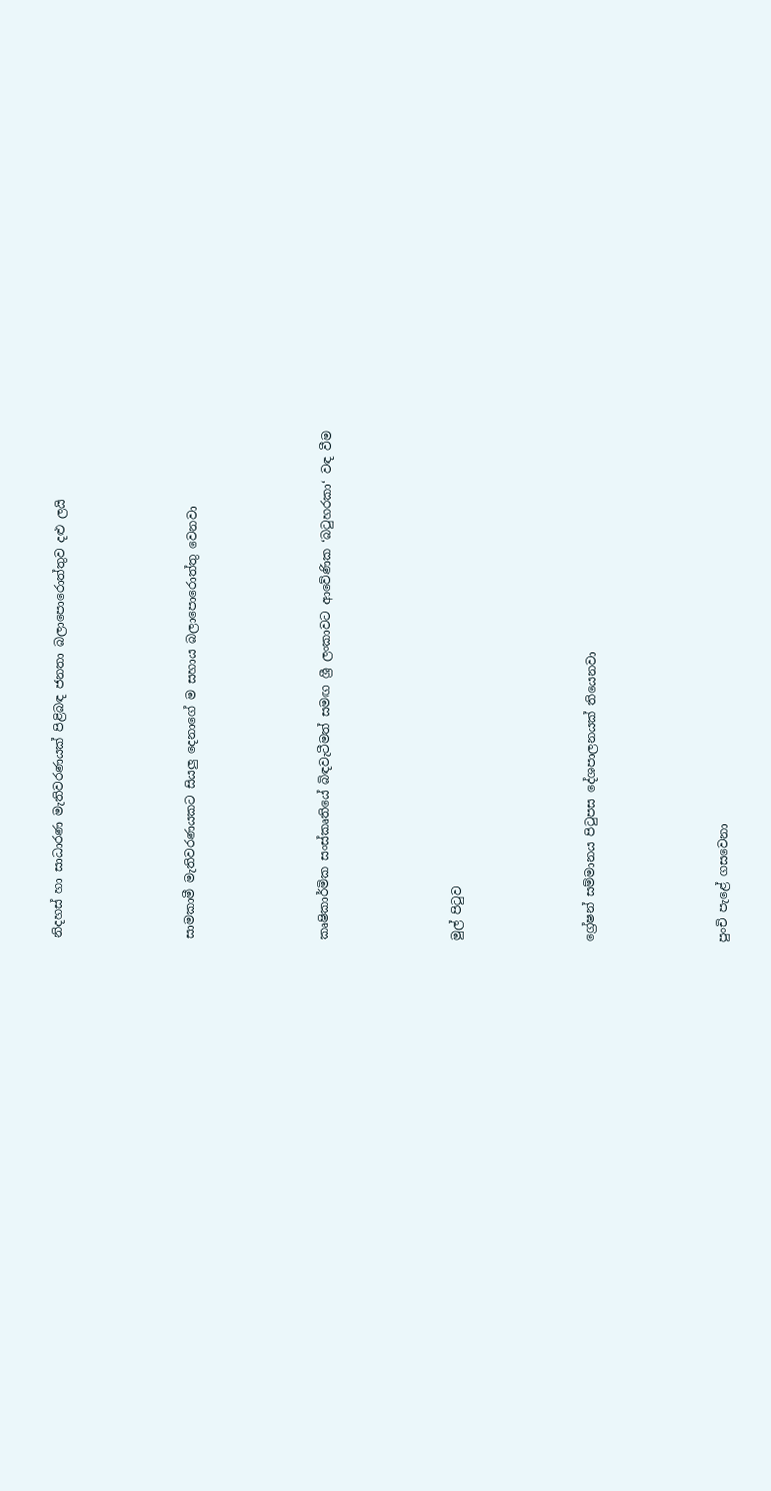නිදහස් හා සාධාරණ මැතිවරණයක් පිළිබඳ ජනතා බලාපොරොත්තුව දළු ලයි




සාමකාමී මැතිවරණයකට සියලු දෙනාගේ ම සහාය බලාපොරොත්තු වෙනවා




කෘෂිකාර්මික සංස්කෘතියේ බිඳවැටීමත් සමඟ ශ්‍රී ලංකාවට ආවේණික ‘බටුහරකා‘ වඳ වීම




මුල් පිටුව




ග්‍රේෂන් සම්මානය පිටුපස දේශපාලනයක් තියෙනවා




පුංචි පැළේ ගසවෙනා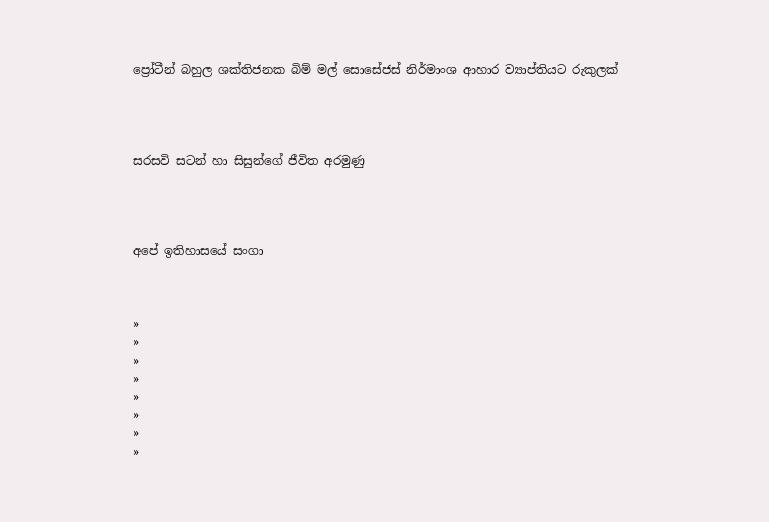ප්‍රෝටීන් බහුල ශක්තිජනක බිම් මල් සොසේජස් නිර්මාංශ ආහාර ව්‍යාප්තියට රුකුලක්




සරසවි සටන් හා සිසුන්ගේ ජීවිත අරමුණු




අපේ ඉතිහාසයේ සංගා



»
»
»
»
»
»
»
»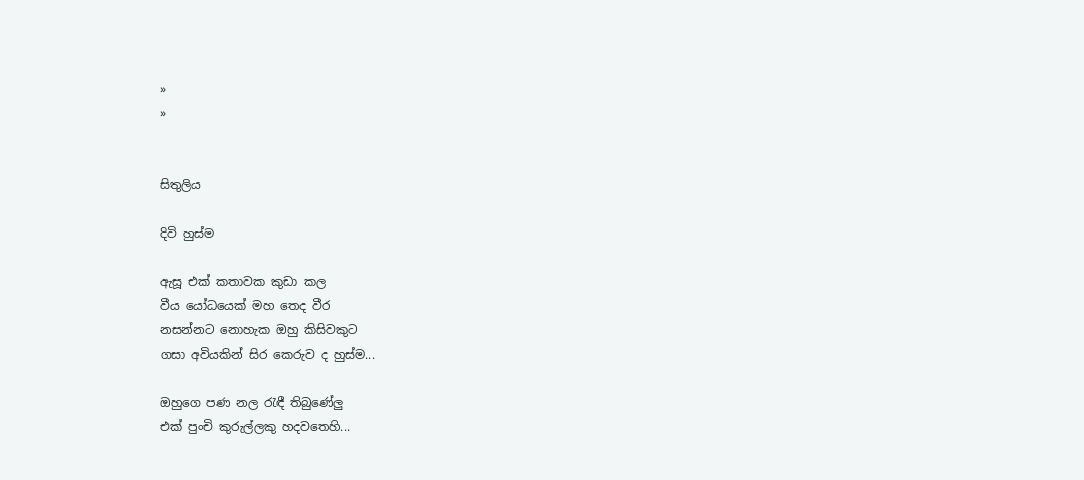»
»


සිතුලිය

දිවි හුස්ම

ඇසූ එක් කතාවක කුඩා කල
වීය යෝධයෙක් මහ තෙද වීර
නසන්නට නොහැක ඔහු කිසිවකුට
ගසා අවියකින් සිර කෙරුව ද හුස්ම...

ඔහුගෙ පණ නල රැඳී තිබුණේලු
එක් පුංචි කුරුල්ලකු හදවතෙහි...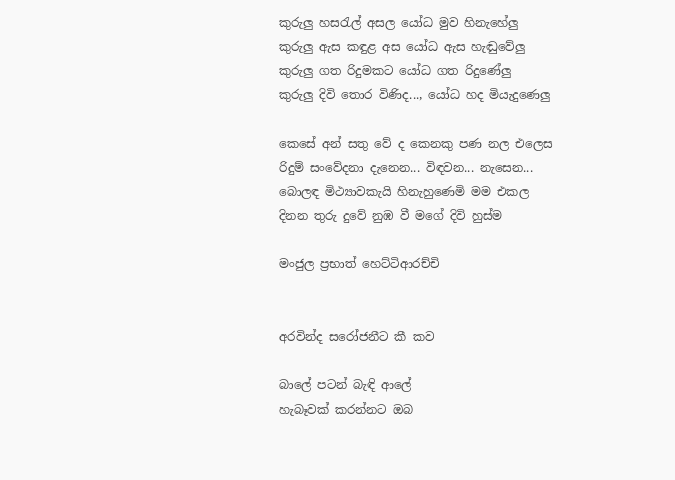කුරුලු හසරැල් අසල යෝධ මුව හිනැහේලු
කුරුලු ඇස කඳුළ අස යෝධ ඇස හැඬුවේලු
කුරුලු ගත රිදුමකට යෝධ ගත රිදුණේලු
කුරුලු දිවි තොර විණිද..., යෝධ හද මියැදුණෙලු

කෙසේ අන් සතු වේ ද කෙනකු පණ නල එලෙස
රිදුම් සංවේදනා දැනෙන... විඳවන... නැසෙන...
බොලඳ මිථ්‍යාවකැයි හිනැහුණෙමි මම එකල
දිනන තුරු දුවේ නුඹ වී මගේ දිවි හුස්ම

මංජුල ප්‍රභාත් හෙට්ටිආරච්චි


අරවින්ද සරෝජනීට කී කව

බාලේ පටන් බැඳි ආලේ
හැබෑවක් කරන්නට ඔබ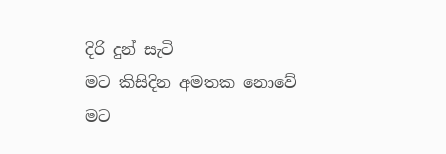දිරි දුන් සැටි
මට කිසිදින අමතක නොවේ
මට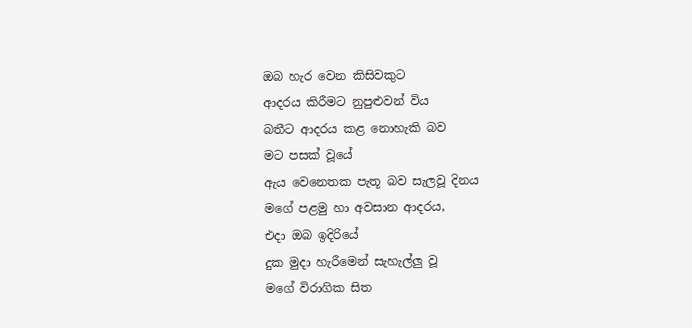ඔබ හැර වෙන කිසිවකුට
ආදරය කිරීමට නුපුළුවන් විය
බතීට ආදරය කළ නොහැකි බව
මට පසක් වූයේ
ඇය වෙනෙතක පැතූ බව සැලවූ දිනය
මගේ පළමු හා අවසාන ආදරය,
එදා ඔබ ඉදිරියේ
දුක මුදා හැරීමෙන් සැහැල්ලු වූ
මගේ විරාගික සිත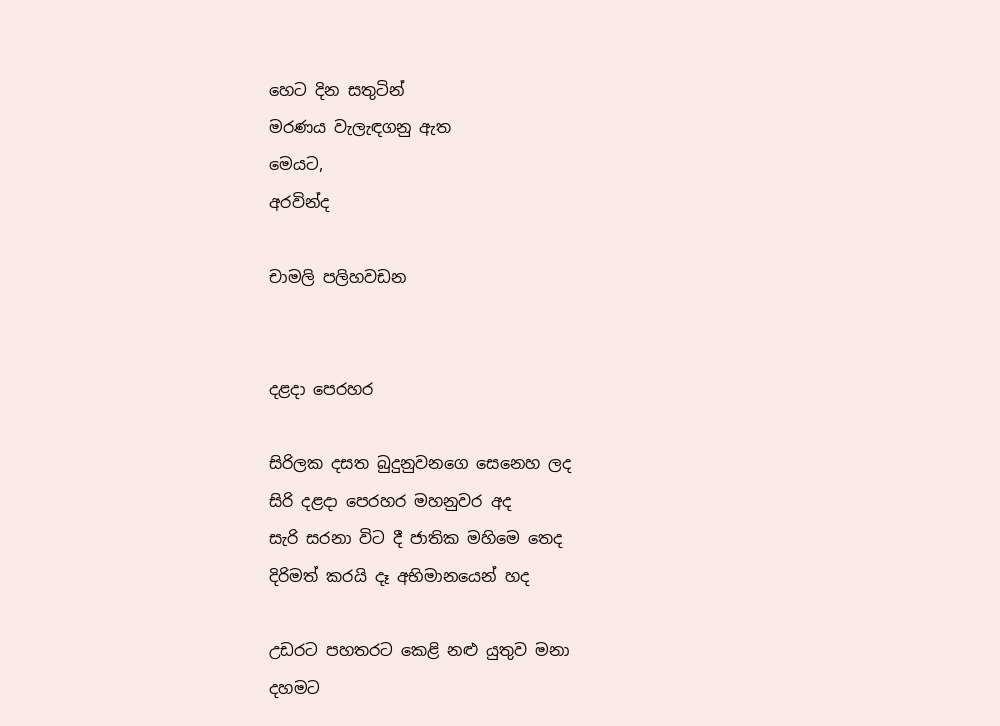හෙට දින සතුටින්
මරණය වැලැඳගනු ඇත
මෙයට,
අරවින්ද

චාමලි පලිහවඩන


දළදා පෙරහර

සිරිලක දසත බුදුනුවනගෙ සෙනෙහ ලද
සිරි දළදා පෙරහර මහනුවර අද
සැරි සරනා විට දී ජාතික මහිමෙ තෙද
දිරිමත් කරයි දෑ අභිමානයෙන් හද

උඩරට පහතරට කෙළි නළු යුතුව මනා
දහමට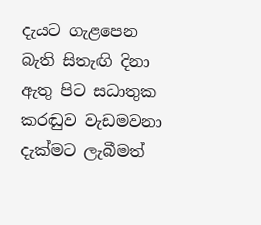දැයට ගැළපෙන බැති සිතැඟි දිනා
ඇතු පිට සධාතුක කරඬුව වැඩමවනා
දැක්මට ලැබීමත්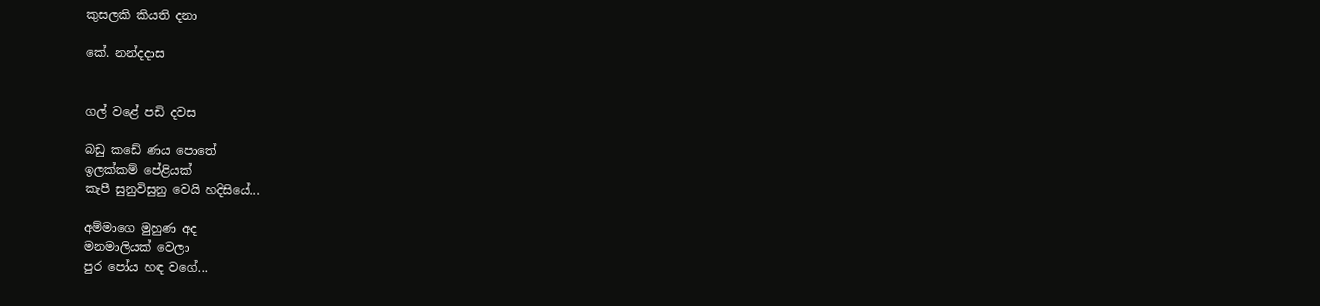කුසලකි කියති දනා

කේ. නන්දදාස


ගල් වළේ පඩි දවස

බඩු කඩේ ණය පොතේ
ඉලක්කම් පේළියක්
කැපී සුනුවිසුනු වෙයි හදිසියේ...

අම්මාගෙ මුහුණ අද
මනමාලියක් වෙලා
පුර ‍පෝය හඳ වගේ...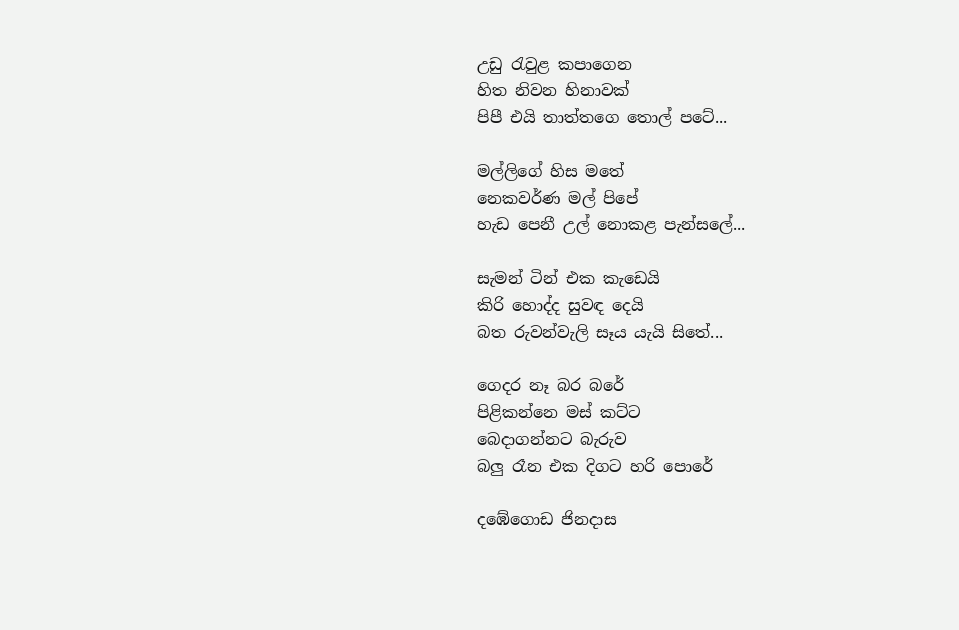උඩු රැවුළ කපාගෙන
හිත නිවන හිනාවක්
පිපී එයි තාත්තගෙ තොල් පටේ...

මල්ලිගේ හිස මතේ
නෙකවර්ණ මල් පිපේ
හැඩ පෙනී උල් නොකළ පැන්සලේ...

සැමන් ටින් එක කැඩෙයි
කිරි හොද්ද සුවඳ දෙයි
බත රුවන්වැලි සෑය යැයි සිතේ...

ගෙදර නෑ බර බරේ
පිළිකන්නෙ මස් කට්ට
බෙදාගන්නට බැරුව
බලු රෑන එක දිගට හරි පොරේ

දඹේගොඩ ජිනදාස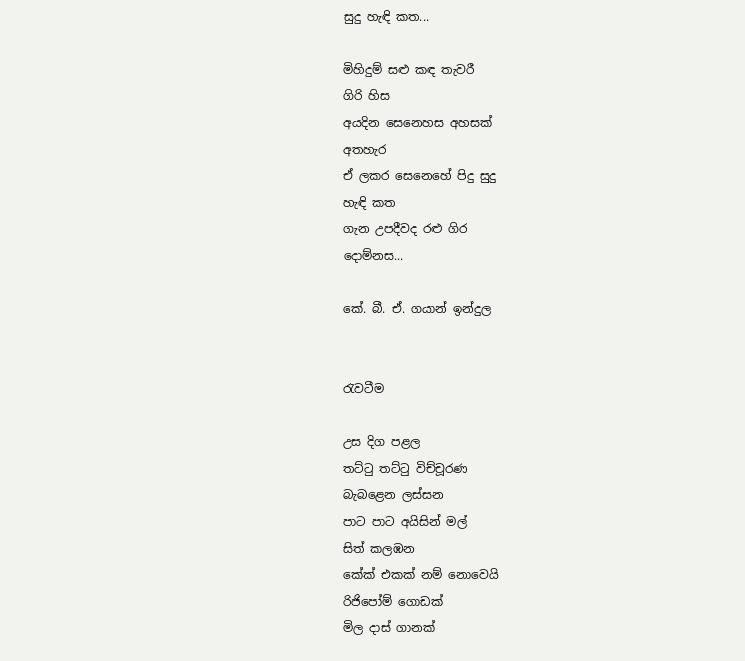සුදු හැඳි කත...

මිහිදුම් සළු කඳ තැවරී
ගිරි හිස
අයදින සෙනෙහස අහසක්
අතහැර
ඒ ලකර සෙනෙහේ පිදු සුදු
හැඳි කත
ගැන උපදීවද රළු ගිර
දොම්නස...

කේ. බී. ඒ. ගයාන් ඉන්දුල


රැවටීම

උස දිග පළල
තට්ටු තට්ටු විච්චූරණ
බැබළෙන ලස්සන
පාට පාට අයිසින් මල්
සිත් කලඹන
කේක් එකක් නම් නොවෙයි
රිජිපෝම් ගොඩක්
මිල දාස් ගානක්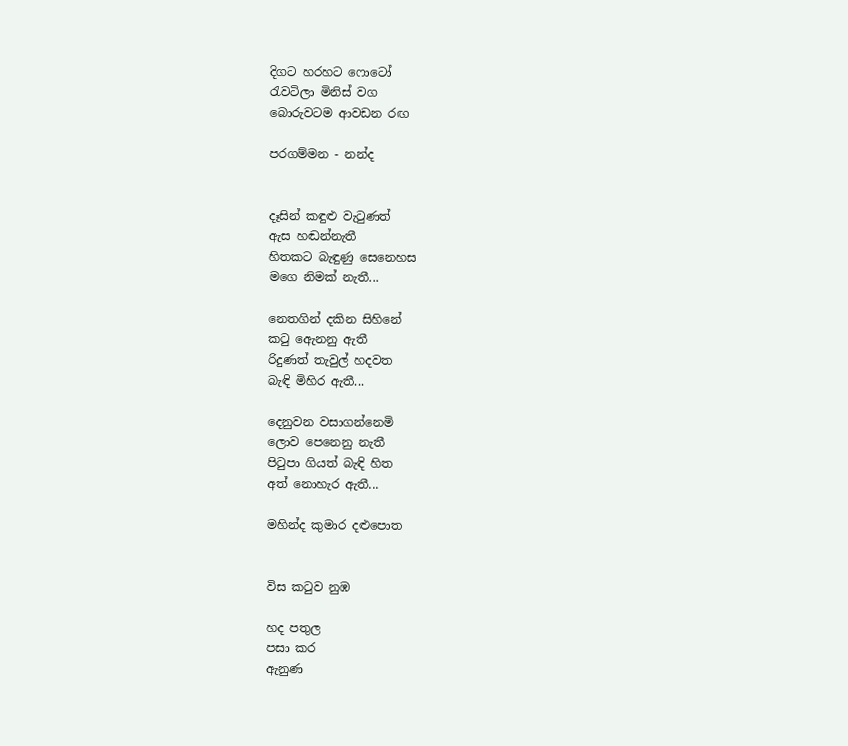දිගට හරහට ෆොටෝ
රැවටිලා මිනිස් වග
බොරුවටම ආවඩන රඟ

පරගම්මන - නන්ද


දෑසින් කඳුළු වැටුණත්
ඇස හඬන්නැතී
හිතකට බැඳුණු සෙනෙහස
මගෙ නිමක් නැතී...

නෙතගින් දකින සිහිනේ
කටු ඇෙනනු ඇතී
රිදුණත් තැවුල් හදවත
බැඳි මිහිර ඇතී...

දෙනුවන වසාගන්නෙමි
ලොව පෙනෙනු නැතී
පිටුපා ගියත් බැඳි හිත
අත් නොහැර ඇතී...

මහින්ද කුමාර දළුපොත


විස කටුව නුඹ

හද පතුල
පසා කර
ඇනුණ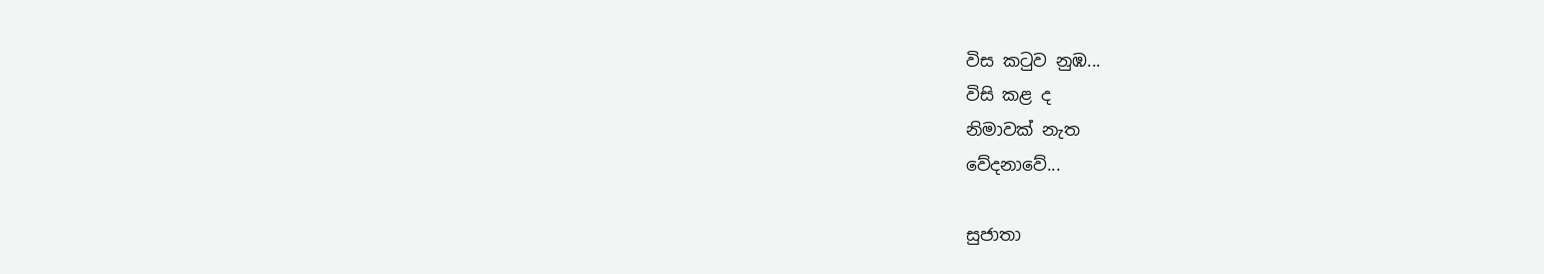විස කටුව නුඹ...
විසි කළ ද
නිමාවක් නැත
වේදනාවේ...

සුජාතා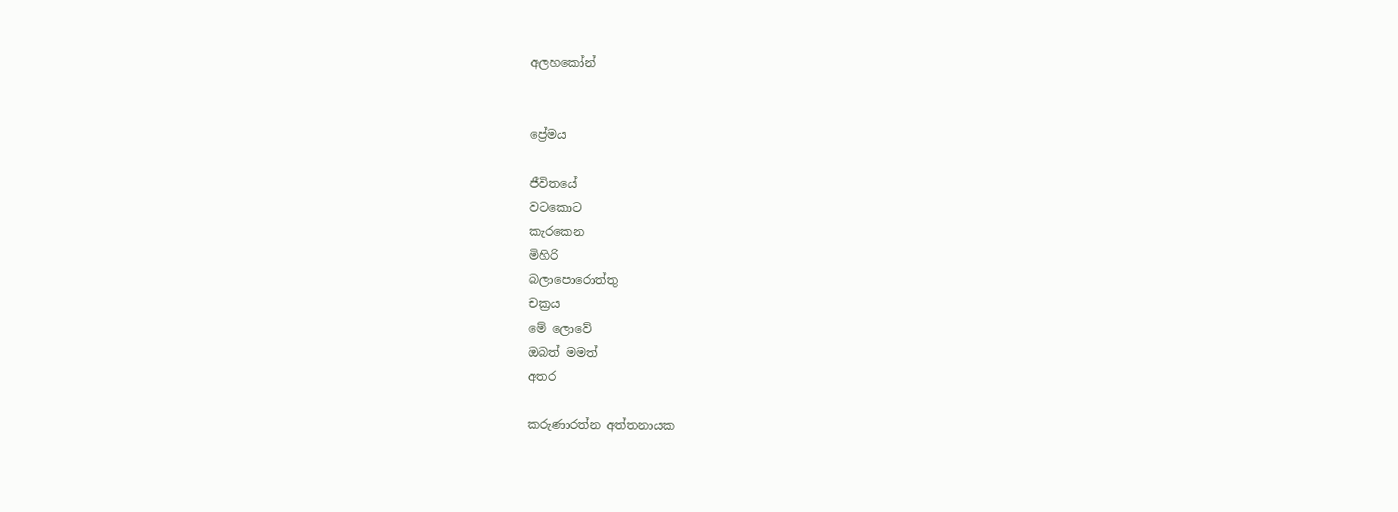අලහකෝන්


ප්‍රේමය

ජීවිතයේ
වටකොට
කැරකෙන
මිහිරි
බලාපොරොත්තු
චක්‍රය
මේ ලොවේ
ඔබත් මමත්
අතර

කරුණාරත්න අත්තනායක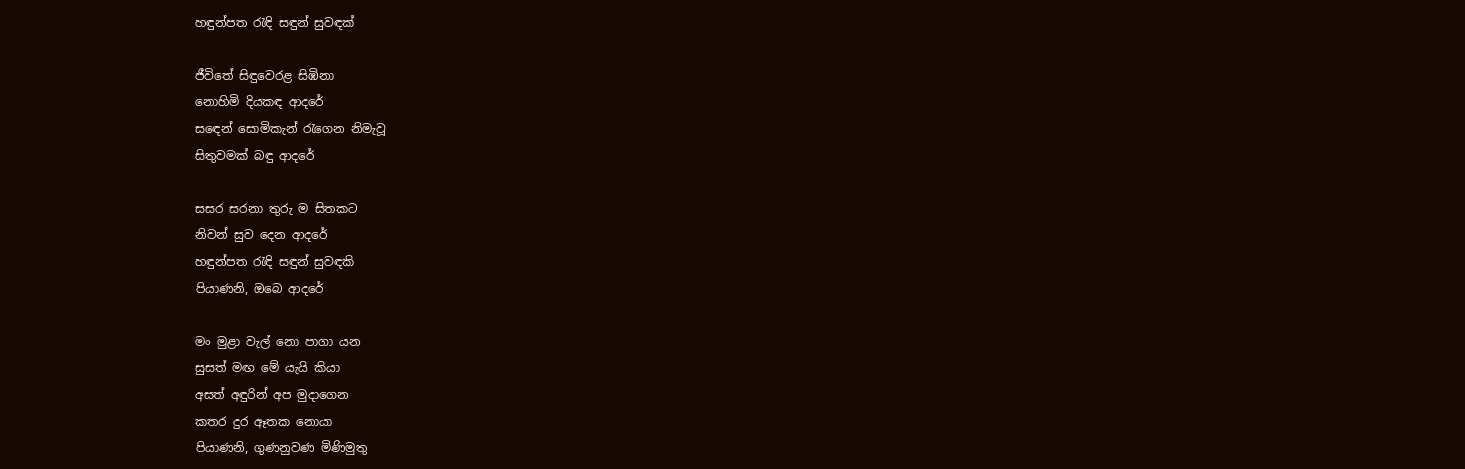හඳුන්පත රැඳි සඳුන් සුවඳක්

ජීවිතේ සිඳුවෙරළ සිඹිනා
නොහිමි දියකඳ ආදරේ
ස‍ඳෙන් සොමිකැන් රැගෙන නිමැවූ
සිතුවමක් බඳු ආදරේ

සසර සරනා තුරු ම සිතකට
නිවන් සුව දෙන ආදරේ
හඳුන්පත රැඳි සඳුන් සුවඳකි
පියාණනි, ඔබෙ ආදරේ

මං මුළා වැල් නො පාගා යන
සුසත් මඟ මේ යැයි කියා
අසත් අඳුරින් අප මුදාගෙන
කතර දුර ඈතක නොයා
පියාණනි, ගුණනුවණ මිණිමුතු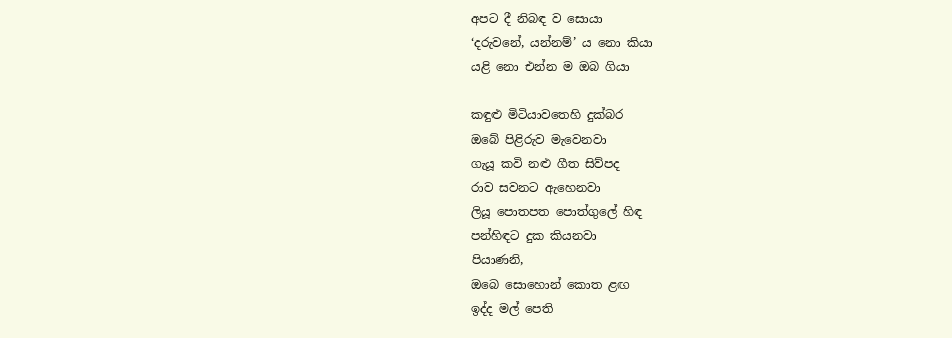අපට දී නිබඳ ව සොයා
‘දරුවනේ, යන්නම්’ ය නො කියා
යළි නො එන්න ම ඔබ ගියා

කඳුළු මිටියාවතෙහි දුක්බර
ඔබේ පිළිරුව මැවෙනවා
ගැයූ කවි නළු ගීත සිව්පද
රාව සවනට ඇහෙනවා
ලියූ පොතපත පොත්ගුලේ හිඳ
පන්හිඳට දුක කියනවා
පියාණනි,
ඔබෙ සොහොන් කොත ළඟ
ඉද්ද මල් පෙති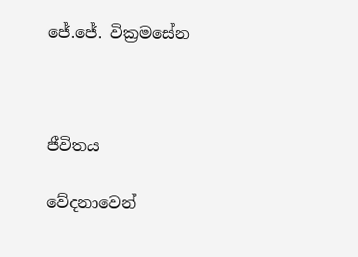ජේ.ජේ. වික්‍රමසේන



ජීවිතය

වේදනාවෙන්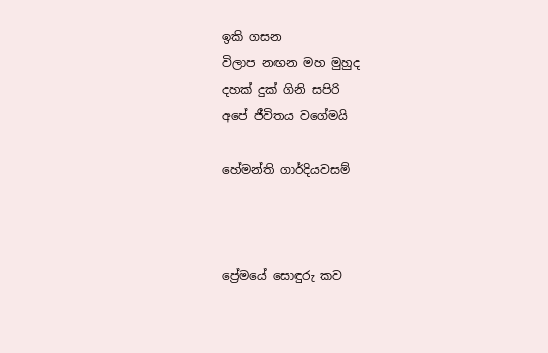ඉකි ගසන
විලාප නඟන මහ මුහුද
දහක් දුක් ගිනි සපිරි
අපේ ජීවිතය වගේමයි

හේමන්ති ගාර්දියවසම්



ප්‍රේමයේ සොඳුරු කව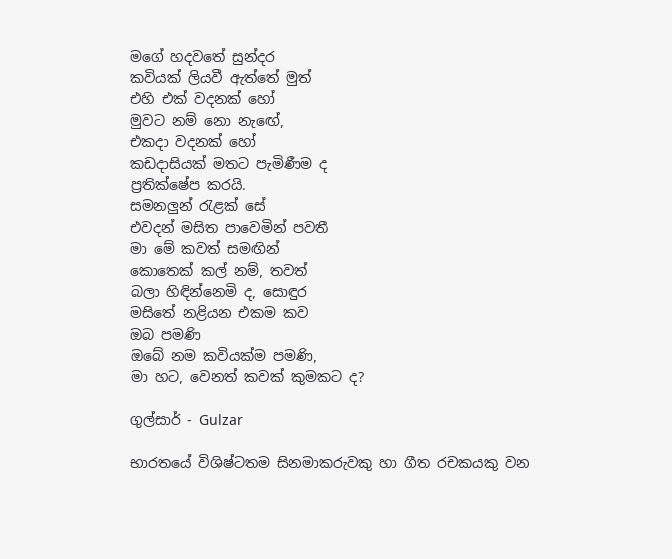මගේ හදවතේ සුන්දර
කවියක් ලියවී ඇත්තේ මුත්
එහි එක් වදනක් හෝ
මුවට නම් නො නැ‍ඟේ,
එකදා වදනක් හෝ
කඩදාසියක් මතට පැමිණීම ද
ප්‍රතික්ෂේප කරයි.
සමනලුන් රැළක් සේ
එවදන් මසිත පාවෙමින් පවතී
මා මේ කවත් සමඟින්
කොතෙක් කල් නම්, තවත්
බලා හිඳින්නෙමි ද, සොඳුර
මසිතේ නළියන එකම කව
ඔබ පමණි
ඔබේ නම කවියක්ම පමණි,
මා හට, වෙනත් කවක් කුමකට ද?

ගුල්සාර් - Gulzar

භාරතයේ විශිෂ්ටතම සිනමාකරුවකු හා ගීත රචකයකු වන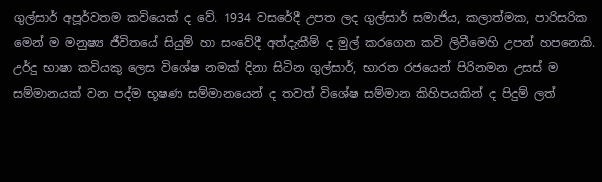ගුල්සාර් අපූර්වතම කවියෙක් ද වේ. 1934 වසරේදී උපත ලද ගුල්සාර් සමාජිය, කලාත්මක, පාරිසරික මෙන් ම මනුෂ්‍ය ජීවිතයේ සියුම් හා සංවේදී අත්දැකීම් ද මුල් කරගෙන කවි ලිවීමෙහි උපන් හපනෙකි. උර්දු භාෂා කවියකු ලෙස විශේෂ නමක් දිනා සිටින ගුල්සාර්, භාරත රජයෙන් පිරිනමන උසස් ම සම්මානයක් වන පද්ම භූෂණ සම්මානයෙන් ද තවත් විශේෂ සම්මාන කිහිපයකින් ද පිදුම් ලත්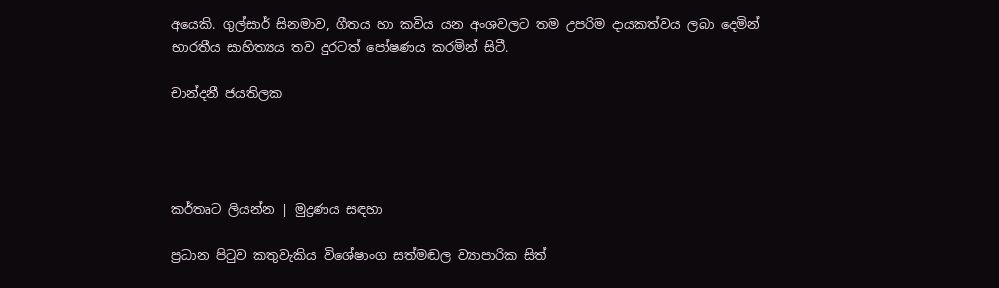අයෙකි. ගුල්සාර් සිනමාව, ගීතය හා කවිය යන අංශවලට තම උපරිම දායකත්වය ලබා දෙමින් භාරතීය සාහිත්‍යය තව දුරටත් පෝෂණය කරමින් සිටී.

චාන්දනී ජයතිලක




කර්තෘට ලියන්න | මුද්‍රණය සඳහා

ප්‍රධාන පිටුව කතුවැකිය විශේෂාංග සත්මඬල ව්‍යාපාරික සිත්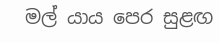මල් යාය පෙර සුළඟ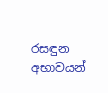රසඳුන අභාවයන්